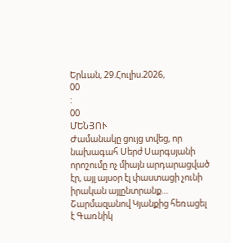Երևան, 29.Հուլիս.2026,
00
:
00
ՄԵՆՅՈՒ
Ժամանակը ցույց տվեց, որ նախագահ Սերժ Սարգսյանի որոշումը ոչ միայն արդարացված էր, այլ այսօր էլ փաստացի չունի իրական այլընտրանք… Շարմազանով Կյանքից հեռացել է Գառնիկ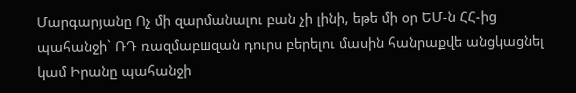Մարգարյանը Ոչ մի զարմանալու բան չի լինի, եթե մի օր ԵՄ-ն ՀՀ-ից պահանջի` ՌԴ ռազմաբшզան դուրս բերելու մասին հանրաքվե անցկացնել կամ Իրանը պահանջի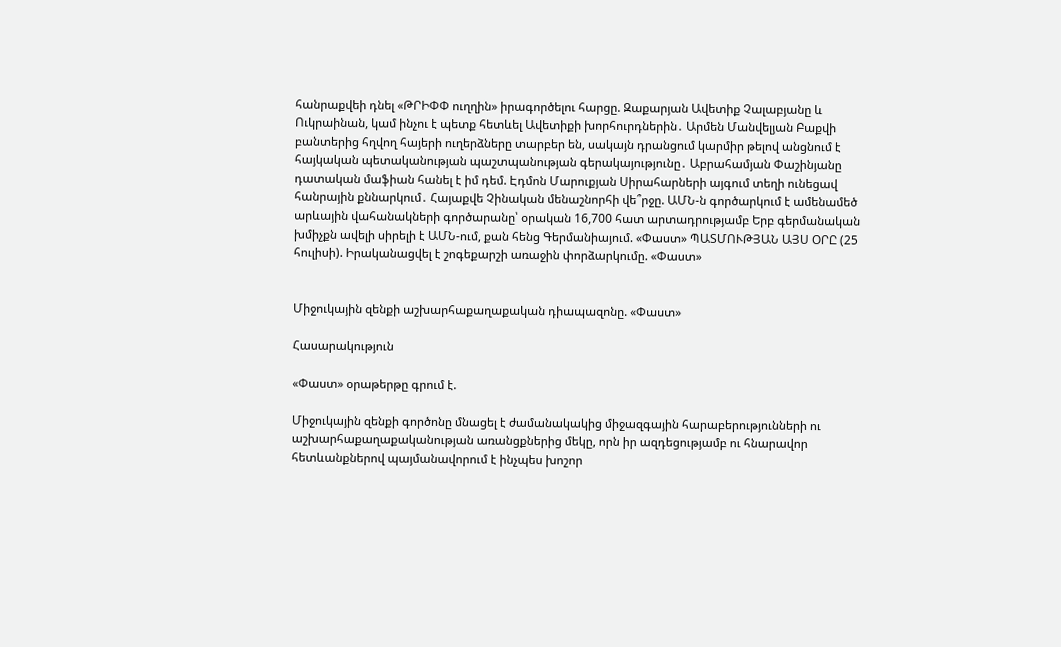հանրաքվեի դնել «ԹՐԻՓՓ ուղղին» իրագործելու հարցը. Զաքարյան Ավետիք Չալաբյանը և Ուկրաինան, կամ ինչու է պետք հետևել Ավետիքի խորհուրդներին․ Արմեն Մանվելյան Բաքվի բանտերից հղվող հայերի ուղերձները տարբեր են, սակայն դրանցում կարմիր թելով անցնում է հայկական պետականության պաշտպանության գերակայությունը․ Աբրահամյան Փաշինյանը դատական մաֆիան հանել է իմ դեմ. Էդմոն Մարուքյան Սիրահարների այգում տեղի ունեցավ հանրային քննարկում․ Հայաքվե Չինական մենաշնորհի վե՞րջը. ԱՄՆ-ն գործարկում է ամենամեծ արևային վահանակների գործարանը՝ օրական 16,700 հատ արտադրությամբ Երբ գերմանական խմիչքն ավելի սիրելի է ԱՄՆ-ում, քան հենց Գերմանիայում. «Փաստ» ՊԱՏՄՈՒԹՅԱՆ ԱՅՍ ՕՐԸ (25 հուլիսի). Իրականացվել է շոգեքարշի առաջին փորձարկումը. «Փաստ»


Միջուկային զենքի աշխարհաքաղաքական դիապազոնը. «Փաստ»

Հասարակություն

«Փաստ» օրաթերթը գրում է.

Միջուկային զենքի գործոնը մնացել է ժամանակակից միջազգային հարաբերությունների ու աշխարհաքաղաքականության առանցքներից մեկը, որն իր ազդեցությամբ ու հնարավոր հետևանքներով պայմանավորում է ինչպես խոշոր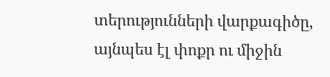տերությունների վարքագիծը, այնպես էլ փոքր ու միջին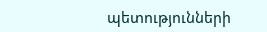պետությունների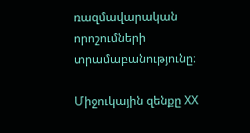ռազմավարական որոշումների տրամաբանությունը։

Միջուկային զենքը XX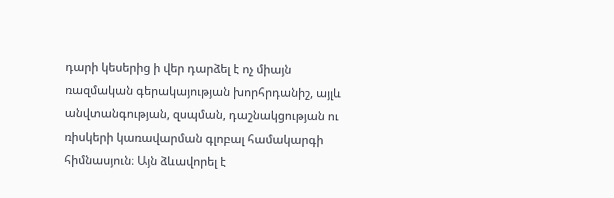դարի կեսերից ի վեր դարձել է ոչ միայն ռազմական գերակայության խորհրդանիշ, այլև անվտանգության, զսպման, դաշնակցության ու ռիսկերի կառավարման գլոբալ համակարգի հիմնասյուն։ Այն ձևավորել է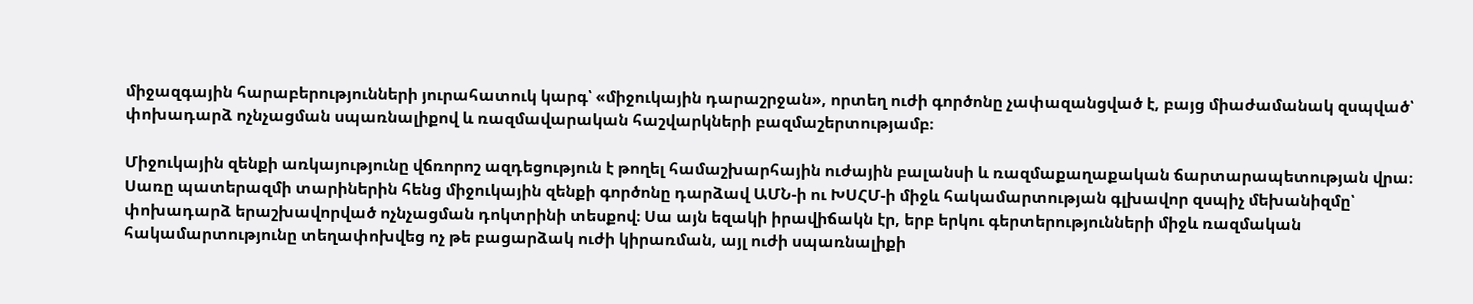միջազգային հարաբերությունների յուրահատուկ կարգ՝ «միջուկային դարաշրջան», որտեղ ուժի գործոնը չափազանցված է, բայց միաժամանակ զսպված՝ փոխադարձ ոչնչացման սպառնալիքով և ռազմավարական հաշվարկների բազմաշերտությամբ։

Միջուկային զենքի առկայությունը վճռորոշ ազդեցություն է թողել համաշխարհային ուժային բալանսի և ռազմաքաղաքական ճարտարապետության վրա։ Սառը պատերազմի տարիներին հենց միջուկային զենքի գործոնը դարձավ ԱՄՆ-ի ու ԽՍՀՄ-ի միջև հակամարտության գլխավոր զսպիչ մեխանիզմը՝ փոխադարձ երաշխավորված ոչնչացման դոկտրինի տեսքով։ Սա այն եզակի իրավիճակն էր, երբ երկու գերտերությունների միջև ռազմական հակամարտությունը տեղափոխվեց ոչ թե բացարձակ ուժի կիրառման, այլ ուժի սպառնալիքի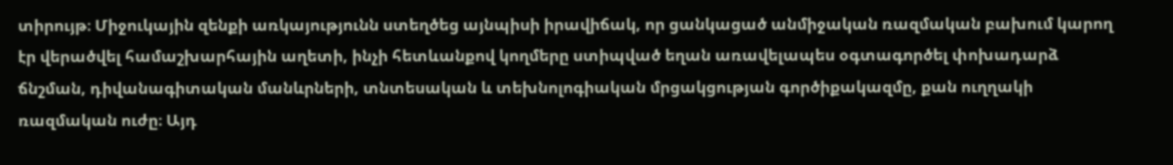տիրույթ։ Միջուկային զենքի առկայությունն ստեղծեց այնպիսի իրավիճակ, որ ցանկացած անմիջական ռազմական բախում կարող էր վերածվել համաշխարհային աղետի, ինչի հետևանքով կողմերը ստիպված եղան առավելապես օգտագործել փոխադարձ ճնշման, դիվանագիտական մանևրների, տնտեսական և տեխնոլոգիական մրցակցության գործիքակազմը, քան ուղղակի ռազմական ուժը։ Այդ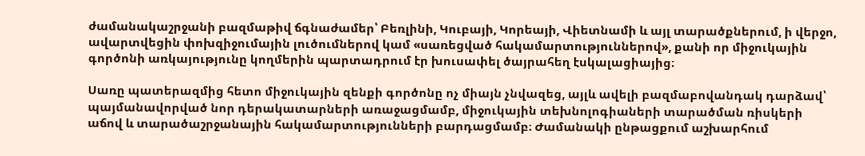ժամանակաշրջանի բազմաթիվ ճգնաժամեր՝ Բեռլինի, Կուբայի, Կորեայի, Վիետնամի և այլ տարածքներում, ի վերջո, ավարտվեցին փոխզիջումային լուծումներով կամ «սառեցված հակամարտություններով», քանի որ միջուկային գործոնի առկայությունը կողմերին պարտադրում էր խուսափել ծայրահեղ էսկալացիայից։

Սառը պատերազմից հետո միջուկային զենքի գործոնը ոչ միայն չնվազեց, այլև ավելի բազմաբովանդակ դարձավ՝ պայմանավորված նոր դերակատարների առաջացմամբ, միջուկային տեխնոլոգիաների տարածման ռիսկերի աճով և տարածաշրջանային հակամարտությունների բարդացմամբ։ Ժամանակի ընթացքում աշխարհում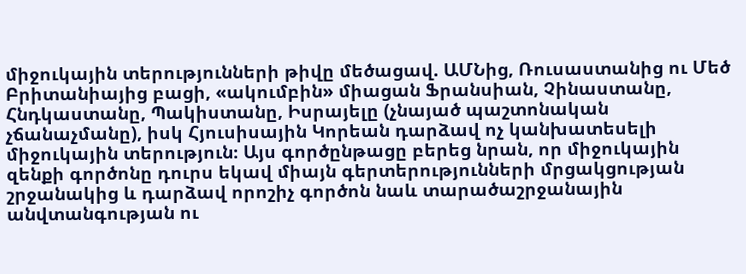միջուկային տերությունների թիվը մեծացավ. ԱՄՆից, Ռուսաստանից ու Մեծ Բրիտանիայից բացի, «ակումբին» միացան Ֆրանսիան, Չինաստանը, Հնդկաստանը, Պակիստանը, Իսրայելը (չնայած պաշտոնական չճանաչմանը), իսկ Հյուսիսային Կորեան դարձավ ոչ կանխատեսելի միջուկային տերություն։ Այս գործընթացը բերեց նրան, որ միջուկային զենքի գործոնը դուրս եկավ միայն գերտերությունների մրցակցության շրջանակից և դարձավ որոշիչ գործոն նաև տարածաշրջանային անվտանգության ու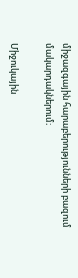միջազգային հարաբերությունների բազում մակարդակներում։

Միջուկային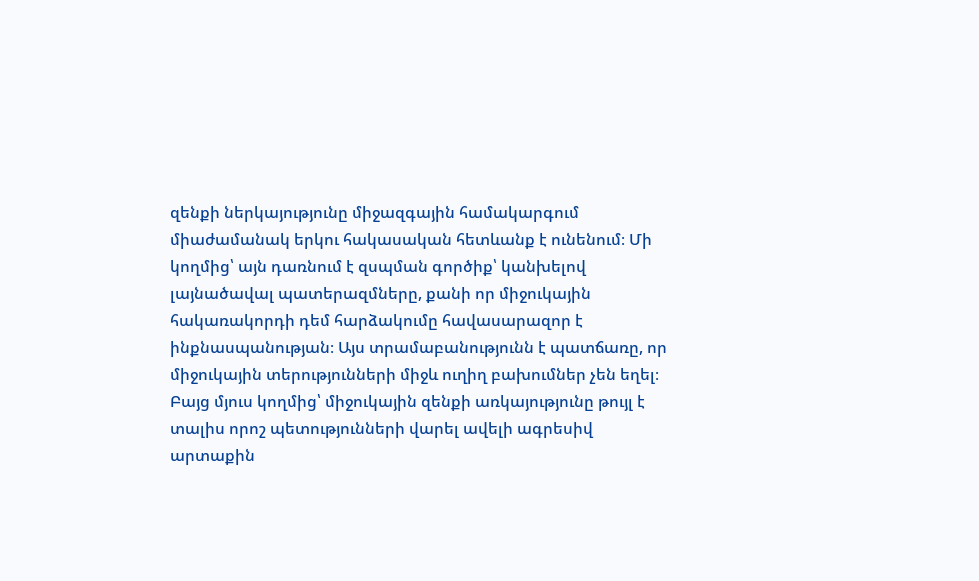զենքի ներկայությունը միջազգային համակարգում միաժամանակ երկու հակասական հետևանք է ունենում։ Մի կողմից՝ այն դառնում է զսպման գործիք՝ կանխելով լայնածավալ պատերազմները, քանի որ միջուկային հակառակորդի դեմ հարձակումը հավասարազոր է ինքնասպանության։ Այս տրամաբանությունն է պատճառը, որ միջուկային տերությունների միջև ուղիղ բախումներ չեն եղել։ Բայց մյուս կողմից՝ միջուկային զենքի առկայությունը թույլ է տալիս որոշ պետությունների վարել ավելի ագրեսիվ արտաքին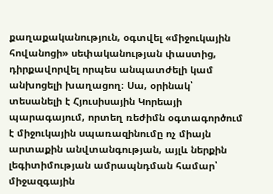քաղաքականություն, օգտվել «միջուկային հովանոցի» սեփականության փաստից, դիրքավորվել որպես անպատժելի կամ անխոցելի խաղացող։ Սա, օրինակ՝ տեսանելի է Հյուսիսային Կորեայի պարագայում, որտեղ ռեժիմն օգտագործում է միջուկային սպառազինումը ոչ միայն արտաքին անվտանգության, այլև ներքին լեգիտիմության ամրապնդման համար՝ միջազգային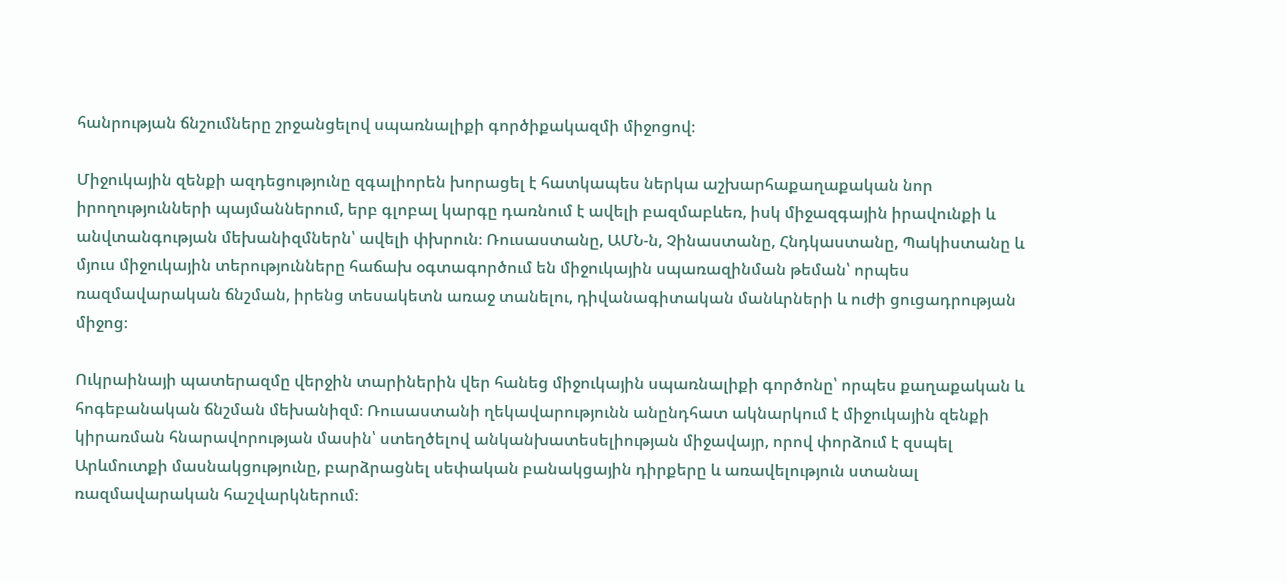հանրության ճնշումները շրջանցելով սպառնալիքի գործիքակազմի միջոցով։

Միջուկային զենքի ազդեցությունը զգալիորեն խորացել է հատկապես ներկա աշխարհաքաղաքական նոր իրողությունների պայմաններում, երբ գլոբալ կարգը դառնում է ավելի բազմաբևեռ, իսկ միջազգային իրավունքի և անվտանգության մեխանիզմներն՝ ավելի փխրուն։ Ռուսաստանը, ԱՄՆ-ն, Չինաստանը, Հնդկաստանը, Պակիստանը և մյուս միջուկային տերությունները հաճախ օգտագործում են միջուկային սպառազինման թեման՝ որպես ռազմավարական ճնշման, իրենց տեսակետն առաջ տանելու, դիվանագիտական մանևրների և ուժի ցուցադրության միջոց։

Ուկրաինայի պատերազմը վերջին տարիներին վեր հանեց միջուկային սպառնալիքի գործոնը՝ որպես քաղաքական և հոգեբանական ճնշման մեխանիզմ։ Ռուսաստանի ղեկավարությունն անընդհատ ակնարկում է միջուկային զենքի կիրառման հնարավորության մասին՝ ստեղծելով անկանխատեսելիության միջավայր, որով փորձում է զսպել Արևմուտքի մասնակցությունը, բարձրացնել սեփական բանակցային դիրքերը և առավելություն ստանալ ռազմավարական հաշվարկներում։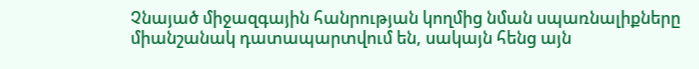Չնայած միջազգային հանրության կողմից նման սպառնալիքները միանշանակ դատապարտվում են, սակայն հենց այն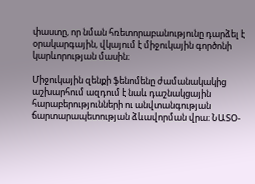փաստը, որ նման հռետորաբանությունը դարձել է օրակարգային, վկայում է միջուկային գործոնի կարևորության մասին։

Միջուկային զենքի ֆենոմենը ժամանակակից աշխարհում ազդում է նաև դաշնակցային հարաբերությունների ու անվտանգության ճարտարապետության ձևավորման վրա։ ՆԱՏՕ-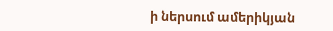ի ներսում ամերիկյան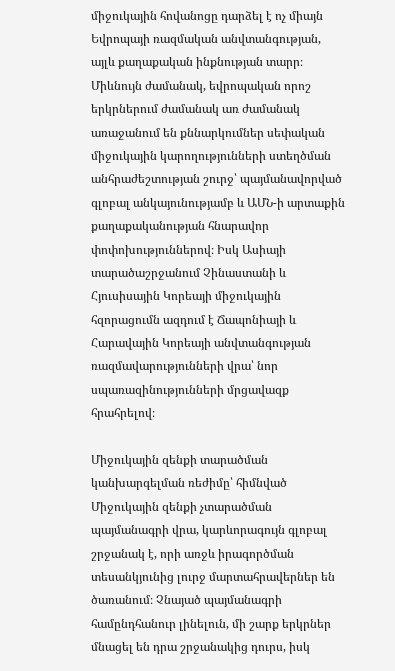միջուկային հովանոցը դարձել է ոչ միայն Եվրոպայի ռազմական անվտանգության, այլև քաղաքական ինքնության տարր։ Միևնույն ժամանակ, եվրոպական որոշ երկրներում ժամանակ առ ժամանակ առաջանում են քննարկումներ սեփական միջուկային կարողությունների ստեղծման անհրաժեշտության շուրջ՝ պայմանավորված գլոբալ անկայունությամբ և ԱՄՆ-ի արտաքին քաղաքականության հնարավոր փոփոխություններով։ Իսկ Ասիայի տարածաշրջանում Չինաստանի և Հյուսիսային Կորեայի միջուկային հզորացումն ազդում է Ճապոնիայի և Հարավային Կորեայի անվտանգության ռազմավարությունների վրա՝ նոր սպառազինությունների մրցավազք հրահրելով։

Միջուկային զենքի տարածման կանխարգելման ռեժիմը՝ հիմնված Միջուկային զենքի չտարածման պայմանագրի վրա, կարևորագույն գլոբալ շրջանակ է, որի առջև իրագործման տեսանկյունից լուրջ մարտահրավերներ են ծառանում։ Չնայած պայմանագրի համընդհանուր լինելուն, մի շարք երկրներ մնացել են դրա շրջանակից դուրս, իսկ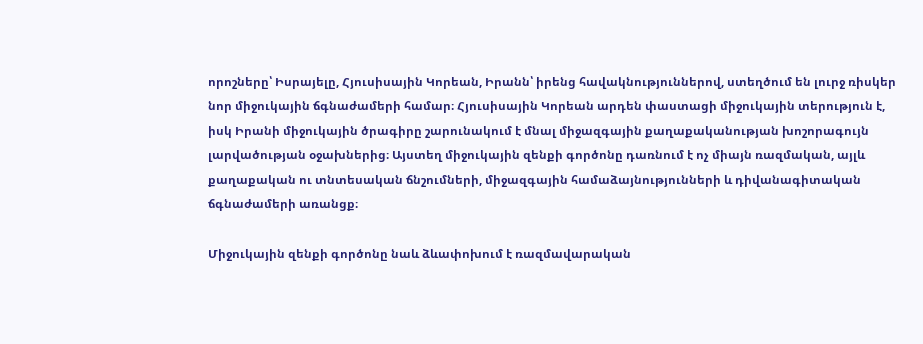որոշները՝ Իսրայելը, Հյուսիսային Կորեան, Իրանն՝ իրենց հավակնություններով, ստեղծում են լուրջ ռիսկեր նոր միջուկային ճգնաժամերի համար։ Հյուսիսային Կորեան արդեն փաստացի միջուկային տերություն է, իսկ Իրանի միջուկային ծրագիրը շարունակում է մնալ միջազգային քաղաքականության խոշորագույն լարվածության օջախներից։ Այստեղ միջուկային զենքի գործոնը դառնում է ոչ միայն ռազմական, այլև քաղաքական ու տնտեսական ճնշումների, միջազգային համաձայնությունների և դիվանագիտական ճգնաժամերի առանցք։

Միջուկային զենքի գործոնը նաև ձևափոխում է ռազմավարական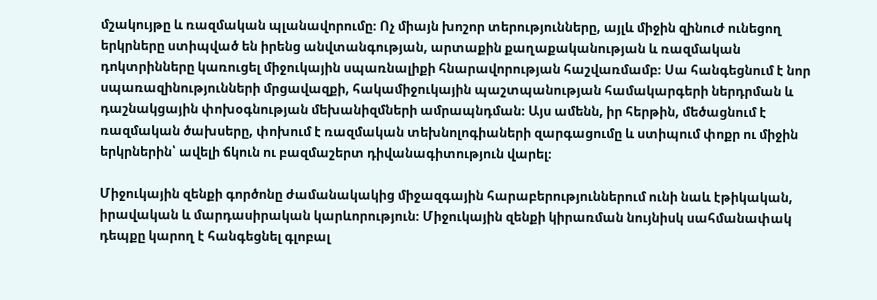մշակույթը և ռազմական պլանավորումը։ Ոչ միայն խոշոր տերությունները, այլև միջին զինուժ ունեցող երկրները ստիպված են իրենց անվտանգության, արտաքին քաղաքականության և ռազմական դոկտրինները կառուցել միջուկային սպառնալիքի հնարավորության հաշվառմամբ։ Սա հանգեցնում է նոր սպառազինությունների մրցավազքի, հակամիջուկային պաշտպանության համակարգերի ներդրման և դաշնակցային փոխօգնության մեխանիզմների ամրապնդման։ Այս ամենն, իր հերթին, մեծացնում է ռազմական ծախսերը, փոխում է ռազմական տեխնոլոգիաների զարգացումը և ստիպում փոքր ու միջին երկրներին՝ ավելի ճկուն ու բազմաշերտ դիվանագիտություն վարել։

Միջուկային զենքի գործոնը ժամանակակից միջազգային հարաբերություններում ունի նաև էթիկական, իրավական և մարդասիրական կարևորություն։ Միջուկային զենքի կիրառման նույնիսկ սահմանափակ դեպքը կարող է հանգեցնել գլոբալ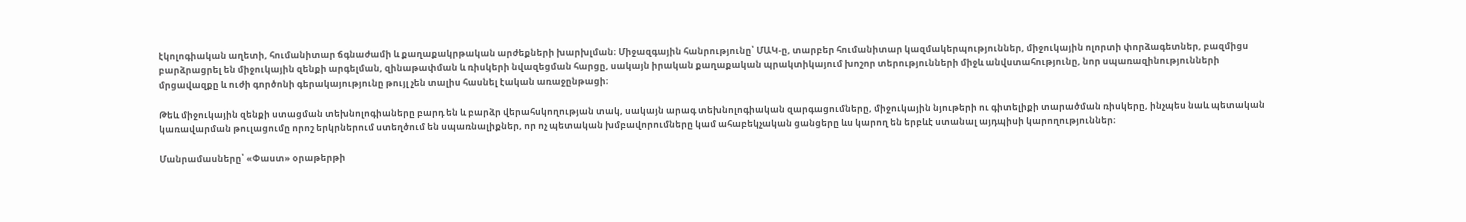էկոլոգիական աղետի, հումանիտար ճգնաժամի և քաղաքակրթական արժեքների խարխլման։ Միջազգային հանրությունը՝ ՄԱԿ-ը, տարբեր հումանիտար կազմակերպություններ, միջուկային ոլորտի փորձագետներ, բազմիցս բարձրացրել են միջուկային զենքի արգելման, զինաթափման և ռիսկերի նվազեցման հարցը, սակայն իրական քաղաքական պրակտիկայում խոշոր տերությունների միջև անվստահությունը, նոր սպառազինությունների մրցավազքը և ուժի գործոնի գերակայությունը թույլ չեն տալիս հասնել էական առաջընթացի։

Թեև միջուկային զենքի ստացման տեխնոլոգիաները բարդ են և բարձր վերահսկողության տակ, սակայն արագ տեխնոլոգիական զարգացումները, միջուկային նյութերի ու գիտելիքի տարածման ռիսկերը, ինչպես նաև պետական կառավարման թուլացումը որոշ երկրներում ստեղծում են սպառնալիքներ, որ ոչ պետական խմբավորումները կամ ահաբեկչական ցանցերը ևս կարող են երբևէ ստանալ այդպիսի կարողություններ։

Մանրամասները՝ «Փաստ» օրաթերթի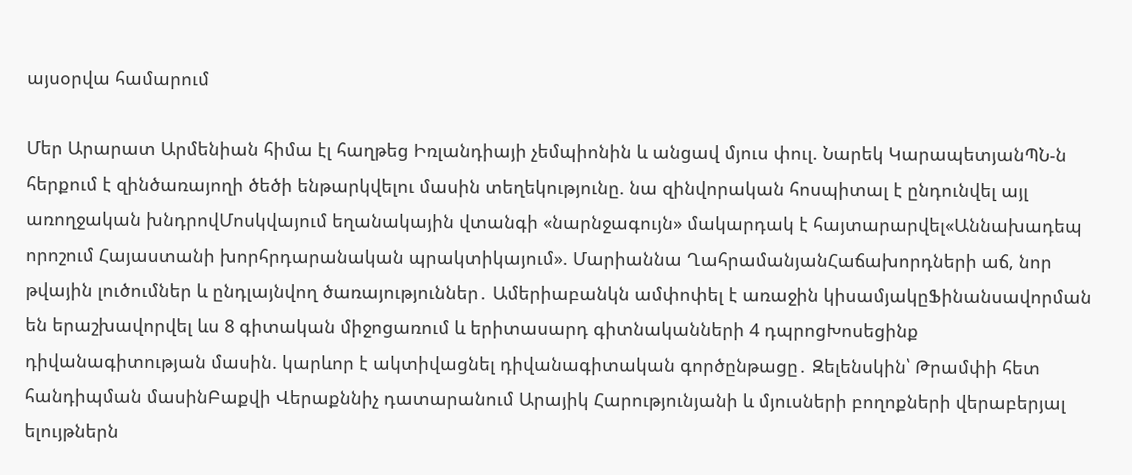այսօրվա համարում

Մեր Արարատ Արմենիան հիմա էլ հաղթեց Իռլանդիայի չեմպիոնին և անցավ մյուս փուլ. Նարեկ ԿարապետյանՊՆ-ն հերքում է զինծառայողի ծեծի ենթարկվելու մասին տեղեկությունը. նա զինվորական հոսպիտալ է ընդունվել այլ առողջական խնդրովՄոսկվայում եղանակային վտանգի «նարնջագույն» մակարդակ է հայտարարվել«Աննախադեպ որոշում Հայաստանի խորհրդարանական պրակտիկայում». Մարիաննա ՂահրամանյանՀաճախորդների աճ, նոր թվային լուծումներ և ընդլայնվող ծառայություններ․ Ամերիաբանկն ամփոփել է առաջին կիսամյակըՖինանսավորման են երաշխավորվել ևս 8 գիտական միջոցառում և երիտասարդ գիտնականների 4 դպրոցԽոսեցինք դիվանագիտության մասին. կարևոր է ակտիվացնել դիվանագիտական գործընթացը․ Զելենսկին՝ Թրամփի հետ հանդիպման մասինԲաքվի Վերաքննիչ դատարանում Արայիկ Հարությունյանի և մյուսների բողոքների վերաբերյալ ելույթներն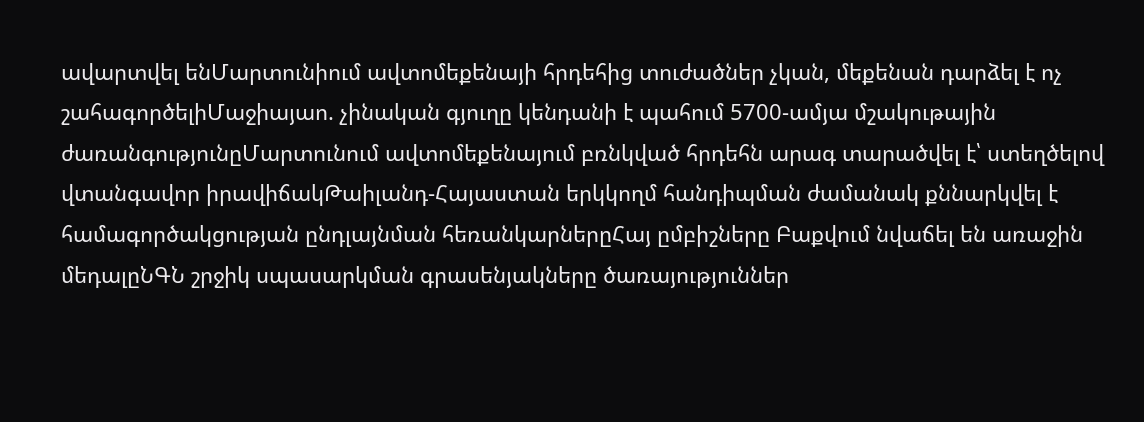ավարտվել ենՄարտունիում ավտոմեքենայի հրդեհից տուժածներ չկան, մեքենան դարձել է ոչ շահագործելիՄաջիայաո. չինական գյուղը կենդանի է պահում 5700-ամյա մշակութային ժառանգությունըՄարտունում ավտոմեքենայում բռնկված հրդեհն արագ տարածվել է՝ ստեղծելով վտանգավոր իրավիճակԹաիլանդ-Հայաստան երկկողմ հանդիպման ժամանակ քննարկվել է համագործակցության ընդլայնման հեռանկարներըՀայ ըմբիշները Բաքվում նվաճել են առաջին մեդալըՆԳՆ շրջիկ սպասարկման գրասենյակները ծառայություններ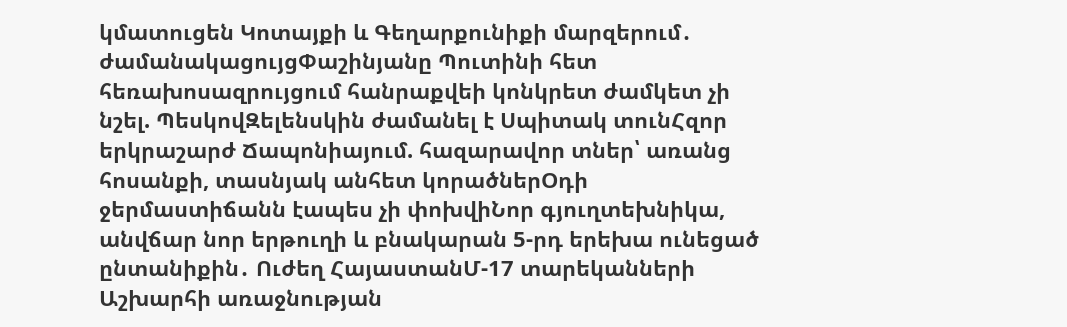կմատուցեն Կոտայքի և Գեղարքունիքի մարզերում․ ժամանակացույցՓաշինյանը Պուտինի հետ հեռախոսազրույցում հանրաքվեի կոնկրետ ժամկետ չի նշել. ՊեսկովԶելենսկին ժամանել է Սպիտակ տունՀզոր երկրաշարժ Ճապոնիայում. հազարավոր տներ՝ առանց հոսանքի, տասնյակ անհետ կորածներՕդի ջերմաստիճանն էապես չի փոխվիՆոր գյուղտեխնիկա, անվճար նոր երթուղի և բնակարան 5-րդ երեխա ունեցած ընտանիքին․ Ուժեղ ՀայաստանՄ-17 տարեկանների Աշխարհի առաջնության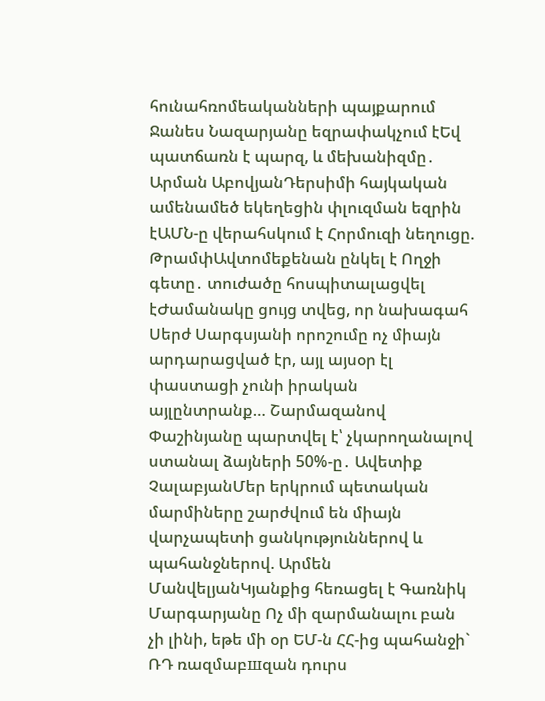հունահռոմեականների պայքարում Ջանես Նազարյանը եզրափակչում էԵվ պատճառն է պարզ, և մեխանիզմը․ Արման ԱբովյանԴերսիմի հայկական ամենամեծ եկեղեցին փլուզման եզրին էԱՄՆ-ը վերահսկում է Հորմուզի նեղուցը. ԹրամփԱվտոմեքենան ընկել է Ողջի գետը․ տուժածը հոսպիտալացվել էԺամանակը ցույց տվեց, որ նախագահ Սերժ Սարգսյանի որոշումը ոչ միայն արդարացված էր, այլ այսօր էլ փաստացի չունի իրական այլընտրանք… Շարմազանով Փաշինյանը պարտվել է՝ չկարողանալով ստանալ ձայների 50%-ը․ Ավետիք ՉալաբյանՄեր երկրում պետական մարմիները շարժվում են միայն վարչապետի ցանկություններով և պահանջներով. Արմեն ՄանվելյանԿյանքից հեռացել է Գառնիկ Մարգարյանը Ոչ մի զարմանալու բան չի լինի, եթե մի օր ԵՄ-ն ՀՀ-ից պահանջի` ՌԴ ռազմաբшզան դուրս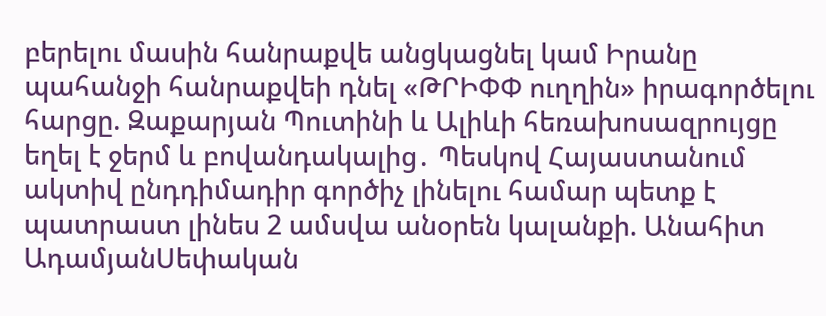բերելու մասին հանրաքվե անցկացնել կամ Իրանը պահանջի հանրաքվեի դնել «ԹՐԻՓՓ ուղղին» իրագործելու հարցը. Զաքարյան Պուտինի և Ալիևի հեռախոսազրույցը եղել է ջերմ և բովանդակալից․ Պեսկով Հայաստանում ակտիվ ընդդիմադիր գործիչ լինելու համար պետք է պատրաստ լինես 2 ամսվա անօրեն կալանքի. Անահիտ ԱդամյանՍեփական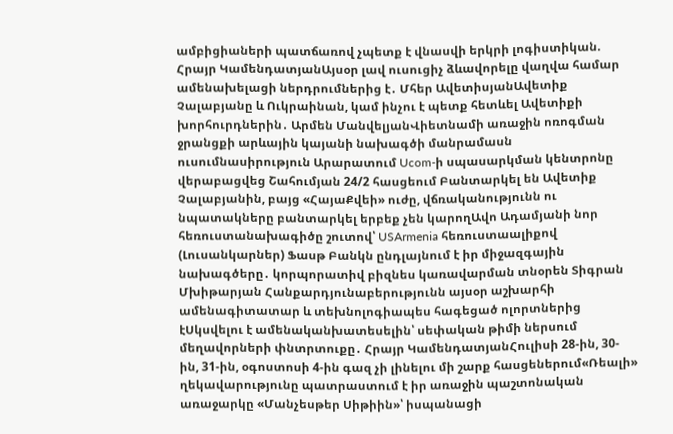ամբիցիաների պատճառով չպետք է վնասվի երկրի լոգիստիկան. Հրայր ԿամենդատյանԱյսօր լավ ուսուցիչ ձևավորելը վաղվա համար ամենախելացի ներդրումներից է․ Մհեր ԱվետիսյանԱվետիք Չալաբյանը և Ուկրաինան, կամ ինչու է պետք հետևել Ավետիքի խորհուրդներին․ Արմեն ՄանվելյանՎիետնամի առաջին ոռոգման ջրանցքի արևային կայանի նախագծի մանրամասն ուսումնասիրություն Արարատում Ucom-ի սպասարկման կենտրոնը վերաբացվեց Շահումյան 24/2 հասցեում Բանտարկել են Ավետիք Չալաբյանին, բայց «ՀայաՔվեի» ուժը, վճռականությունն ու նպատակները բանտարկել երբեք չեն կարողԱվո Ադամյանի նոր հեռուստանախագիծը շուտով՝ USArmenia հեռուստաալիքով (Լուսանկարներ) Ֆասթ Բանկն ընդլայնում է իր միջազգային նախագծերը․ կորպորատիվ բիզնես կառավարման տնօրեն Տիգրան Մխիթարյան Հանքարդյունաբերությունն այսօր աշխարհի ամենագիտատար և տեխնոլոգիապես հագեցած ոլորտներից էՍկսվելու է ամենականխատեսելին՝ սեփական թիմի ներսում մեղավորների փնտրտուքը․ Հրայր ԿամենդատյանՀուլիսի 28-ին, 30-ին, 31-ին, օգոստոսի 4-ին գազ չի լինելու մի շարք հասցեներում«Ռեալի» ղեկավարությունը պատրաստում է իր առաջին պաշտոնական առաջարկը «Մանչեսթեր Սիթիին»՝ իսպանացի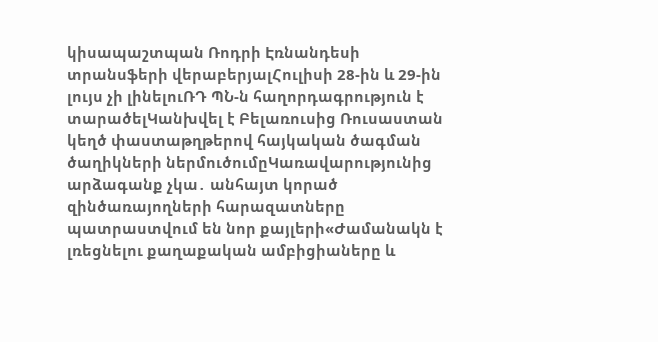կիսապաշտպան Ռոդրի Էռնանդեսի տրանսֆերի վերաբերյալՀուլիսի 28-ին և 29-ին լույս չի լինելուՌԴ ՊՆ-ն հաղորդագրություն է տարածելԿանխվել է Բելառուսից Ռուսաստան կեղծ փաստաթղթերով հայկական ծագման ծաղիկների ներմուծումըԿառավարությունից արձագանք չկա․ անհայտ կորած զինծառայողների հարազատները պատրաստվում են նոր քայլերի«Ժամանակն է լռեցնելու քաղաքական ամբիցիաները և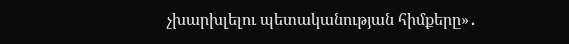չխարխլելու պետականության հիմքերը»․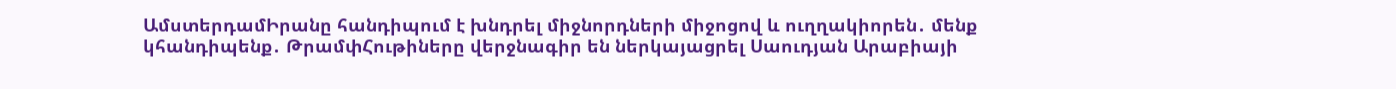ԱմստերդամԻրանը հանդիպում է խնդրել միջնորդների միջոցով և ուղղակիորեն․ մենք կհանդիպենք․ ԹրամփՀութիները վերջնագիր են ներկայացրել Սաուդյան Արաբիայի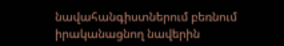նավահանգիստներում բեռնում իրականացնող նավերին